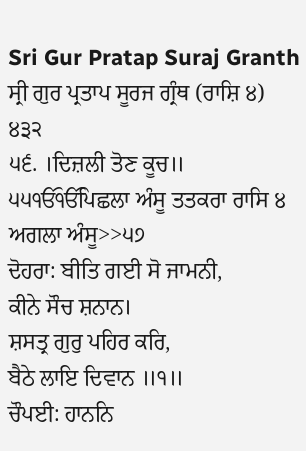Sri Gur Pratap Suraj Granth
ਸ੍ਰੀ ਗੁਰ ਪ੍ਰਤਾਪ ਸੂਰਜ ਗ੍ਰੰਥ (ਰਾਸ਼ਿ ੪) ੪੩੨
੫੬. ।ਦਿਜ਼ਲੀ ਤੋਣ ਕੂਚ॥
੫੫ੴੴਪਿਛਲਾ ਅੰਸੂ ਤਤਕਰਾ ਰਾਸਿ ੪ ਅਗਲਾ ਅੰਸੂ>>੫੭
ਦੋਹਰਾ: ਬੀਤਿ ਗਈ ਸੋ ਜਾਮਨੀ,
ਕੀਨੇ ਸੌਚ ਸ਼ਨਾਨ।
ਸ਼ਸਤ੍ਰ ਗੁਰੁ ਪਹਿਰ ਕਰਿ,
ਬੈਠੇ ਲਾਇ ਦਿਵਾਨ ॥੧॥
ਚੌਪਈ: ਹਾਨਨਿ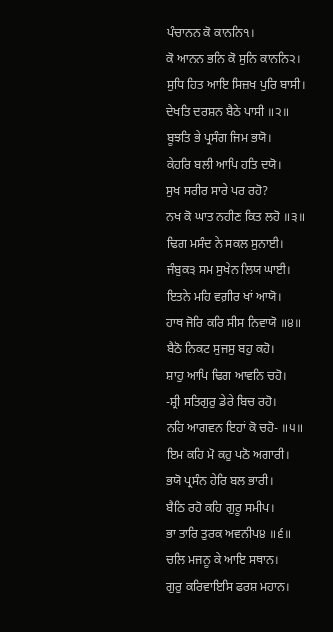ਪੰਚਾਨਨ ਕੋ ਕਾਨਨਿ੧।
ਕੋ ਆਨਨ ਭਨਿ ਕੋ ਸੁਨਿ ਕਾਨਨਿ੨।
ਸੁਧਿ ਹਿਤ ਆਇ ਸਿਜ਼ਖ ਪੁਰਿ ਬਾਸੀ।
ਦੇਖਤਿ ਦਰਸ਼ਨ ਬੈਠੇ ਪਾਸੀ ॥੨॥
ਬੂਝਤਿ ਭੇ ਪ੍ਰਸੰਗ ਜਿਮ ਭਯੋ।
ਕੇਹਰਿ ਬਲੀ ਆਪਿ ਹਤਿ ਦਯੋ।
ਸੁਖ ਸਰੀਰ ਸਾਰੇ ਪਰ ਰਹੋ?
ਨਖ ਕੋ ਘਾਤ ਨਹੀਣ ਕਿਤ ਲਹੋ ॥੩॥
ਢਿਗ ਮਸੰਦ ਨੇ ਸਕਲ ਸੁਨਾਈ।
ਜੰਬੁਕ੩ ਸਮ ਸੁਖੇਨ ਲਿਯ ਘਾਈ।
ਇਤਨੇ ਮਹਿ ਵਗ਼ੀਰ ਖਾਂ ਆਯੋ।
ਹਾਥ ਜੋਰਿ ਕਰਿ ਸੀਸ ਨਿਵਾਯੋ ॥੪॥
ਬੈਠੋ ਨਿਕਟ ਸੁਜਸੁ ਬਹੁ ਕਹੋ।
ਸ਼ਾਹੁ ਆਪਿ ਢਿਗ ਆਵਨਿ ਚਹੋ।
-ਸ਼੍ਰੀ ਸਤਿਗੁਰੁ ਡੇਰੇ ਬਿਚ ਰਹੋ।
ਨਹਿ ਆਗਵਨ ਇਹਾਂ ਕੋ ਚਹੋ- ॥੫॥
ਇਮ ਕਹਿ ਮੋ ਕਹੁ ਪਠੋ ਅਗਾਰੀ।
ਭਯੋ ਪ੍ਰਸੰਨ ਹੇਰਿ ਬਲ ਭਾਰੀ।
ਬੈਠਿ ਰਹੋ ਕਹਿ ਗੁਰੂ ਸਮੀਪ।
ਭਾ ਤਾਰਿ ਤੁਰਕ ਅਵਨੀਪ੪ ॥੬॥
ਚਲਿ ਮਜਨੂ ਕੇ ਆਇ ਸਥਾਨ।
ਗੁਰੁ ਕਰਿਵਾਇਸਿ ਫਰਸ਼ ਮਹਾਨ।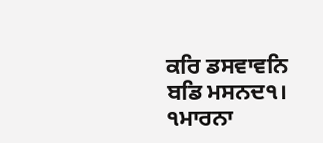ਕਰਿ ਡਸਵਾਵਨਿ ਬਡਿ ਮਸਨਦ੧।
੧ਮਾਰਨਾ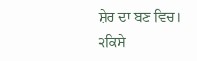ਸ਼ੇਰ ਦਾ ਬਣ ਵਿਚ।
੨ਕਿਸੇ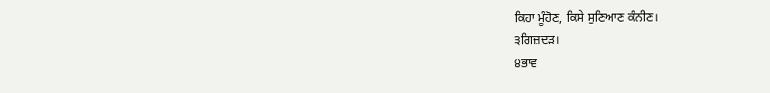ਕਿਹਾ ਮੂੰਹੋਣ, ਕਿਸੇ ਸੁਣਿਆਣ ਕੰਨੀਣ।
੩ਗਿਜ਼ਦੜ।
੪ਭਾਵ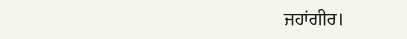ਜਹਾਂਗੀਰ।